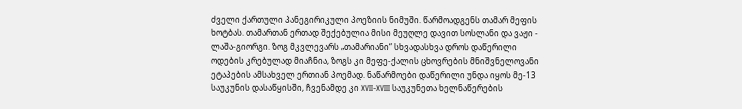ძველი ქართული პანეგირიკული პოეზიის ნიმუში. წარმოადგენს თამარ მეფის ხოტბას. თამართან ერთად შექებულია მისი მეუღლე დავით სოსლანი და ვაჟი - ლაშა-გიორგი. ზოგ მკვლევარს „თამარიანი“ სხვადასხვა დროს დაწერილი ოდების კრებულად მიაჩნია, ზოგს კი მეფე-ქალის ცხოვრების მნიშვნელოვანი ეტაპების ამსახველ ერთიან პოემად. ნაწარმოები დაწერილი უნდა იყოს მე-13 საუკუნის დასაწყისში, ჩვენამდე კი XVII-XVIII საუკუნეთა ხელნაწერების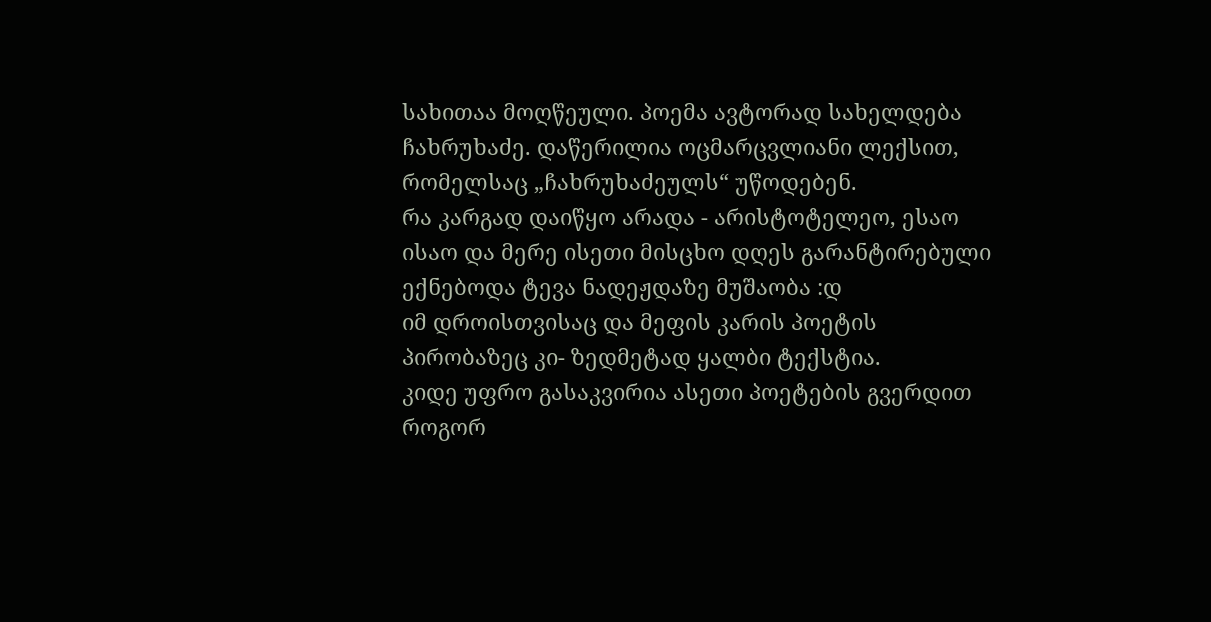სახითაა მოღწეული. პოემა ავტორად სახელდება ჩახრუხაძე. დაწერილია ოცმარცვლიანი ლექსით, რომელსაც „ჩახრუხაძეულს“ უწოდებენ.
რა კარგად დაიწყო არადა - არისტოტელეო, ესაო ისაო და მერე ისეთი მისცხო დღეს გარანტირებული ექნებოდა ტევა ნადეჟდაზე მუშაობა :დ
იმ დროისთვისაც და მეფის კარის პოეტის პირობაზეც კი- ზედმეტად ყალბი ტექსტია.
კიდე უფრო გასაკვირია ასეთი პოეტების გვერდით როგორ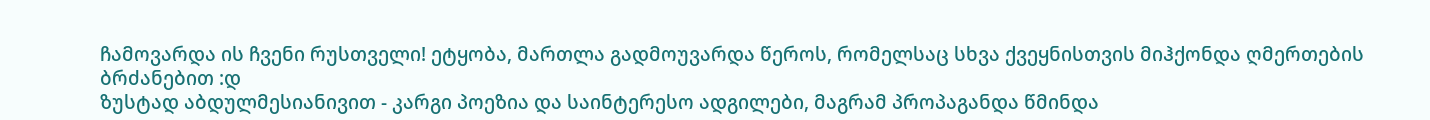ჩამოვარდა ის ჩვენი რუსთველი! ეტყობა, მართლა გადმოუვარდა წეროს, რომელსაც სხვა ქვეყნისთვის მიჰქონდა ღმერთების ბრძანებით :დ
ზუსტად აბდულმესიანივით - კარგი პოეზია და საინტერესო ადგილები, მაგრამ პროპაგანდა წმინდა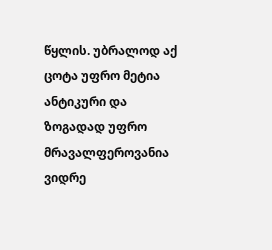წყლის. უბრალოდ აქ ცოტა უფრო მეტია ანტიკური და ზოგადად უფრო მრავალფეროვანია ვიდრე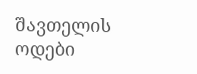შავთელის ოდები